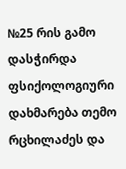№25 რის გამო დასჭირდა ფსიქოლოგიური დახმარება თემო რცხილაძეს და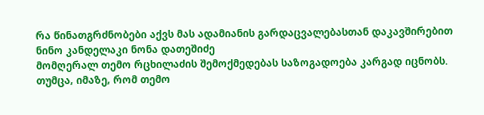რა წინათგრძნობები აქვს მას ადამიანის გარდაცვალებასთან დაკავშირებით
ნინო კანდელაკი ნონა დათეშიძე
მომღერალ თემო რცხილაძის შემოქმედებას საზოგადოება კარგად იცნობს. თუმცა, იმაზე, რომ თემო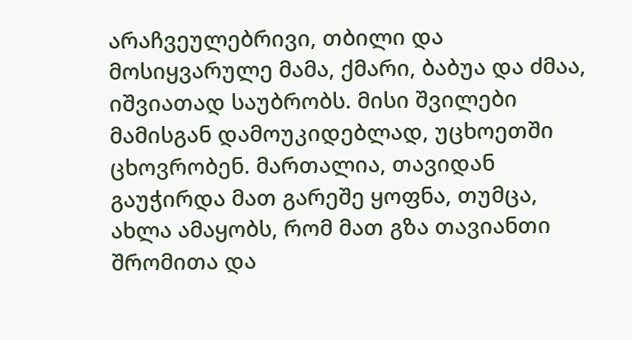არაჩვეულებრივი, თბილი და მოსიყვარულე მამა, ქმარი, ბაბუა და ძმაა, იშვიათად საუბრობს. მისი შვილები მამისგან დამოუკიდებლად, უცხოეთში ცხოვრობენ. მართალია, თავიდან გაუჭირდა მათ გარეშე ყოფნა, თუმცა, ახლა ამაყობს, რომ მათ გზა თავიანთი შრომითა და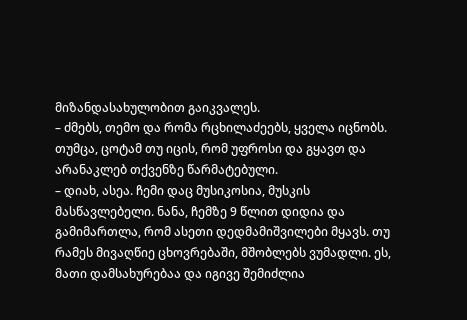მიზანდასახულობით გაიკვალეს.
– ძმებს, თემო და რომა რცხილაძეებს, ყველა იცნობს. თუმცა, ცოტამ თუ იცის, რომ უფროსი და გყავთ და არანაკლებ თქვენზე წარმატებული.
– დიახ, ასეა. ჩემი დაც მუსიკოსია, მუსკის მასწავლებელი. ნანა, ჩემზე 9 წლით დიდია და გამიმართლა, რომ ასეთი დედმამიშვილები მყავს. თუ რამეს მივაღწიე ცხოვრებაში, მშობლებს ვუმადლი. ეს, მათი დამსახურებაა და იგივე შემიძლია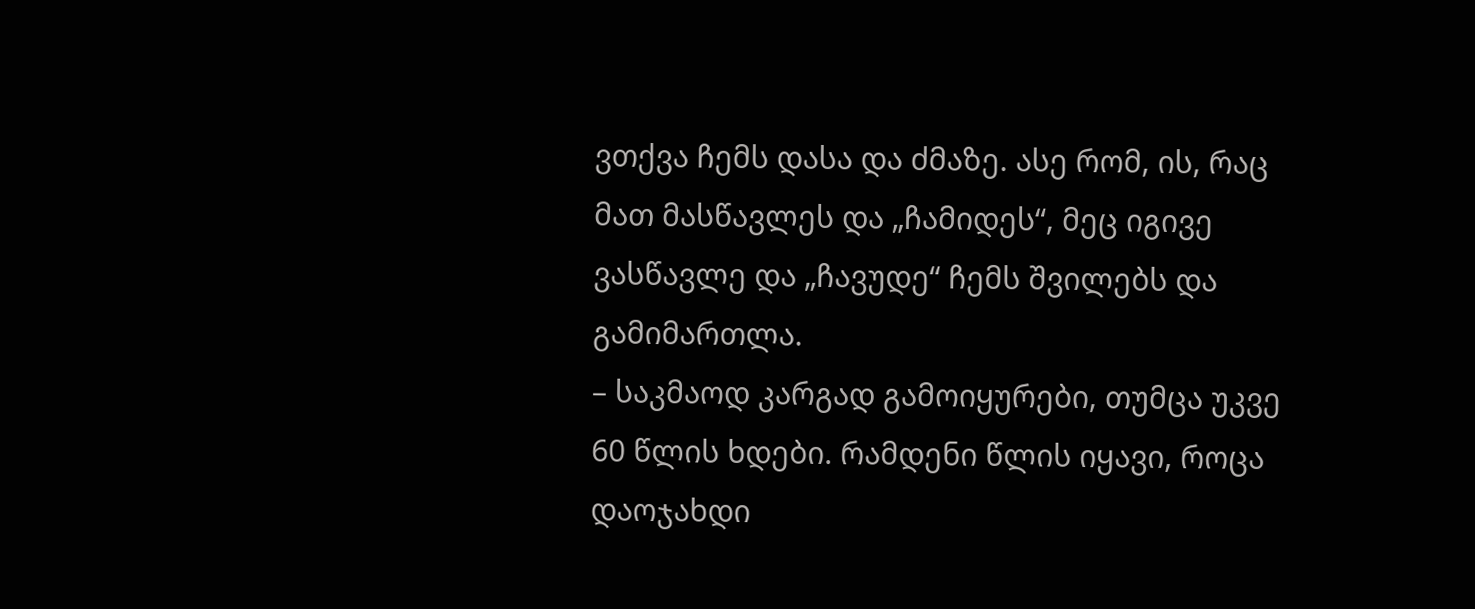ვთქვა ჩემს დასა და ძმაზე. ასე რომ, ის, რაც მათ მასწავლეს და „ჩამიდეს“, მეც იგივე ვასწავლე და „ჩავუდე“ ჩემს შვილებს და გამიმართლა.
– საკმაოდ კარგად გამოიყურები, თუმცა უკვე 60 წლის ხდები. რამდენი წლის იყავი, როცა დაოჯახდი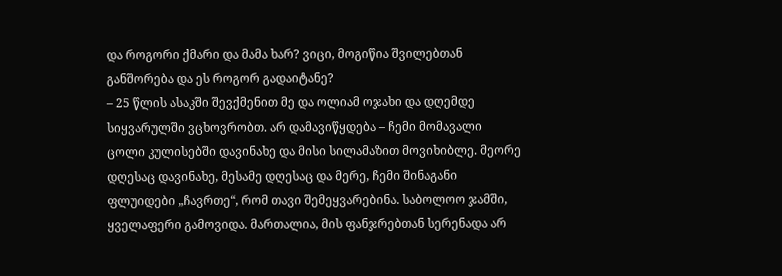და როგორი ქმარი და მამა ხარ? ვიცი, მოგიწია შვილებთან განშორება და ეს როგორ გადაიტანე?
– 25 წლის ასაკში შევქმენით მე და ოლიამ ოჯახი და დღემდე სიყვარულში ვცხოვრობთ. არ დამავიწყდება – ჩემი მომავალი ცოლი კულისებში დავინახე და მისი სილამაზით მოვიხიბლე. მეორე დღესაც დავინახე, მესამე დღესაც და მერე, ჩემი შინაგანი ფლუიდები „ჩავრთე“, რომ თავი შემეყვარებინა. საბოლოო ჯამში, ყველაფერი გამოვიდა. მართალია, მის ფანჯრებთან სერენადა არ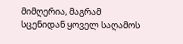მიმღერია, მაგრამ სცენიდან ყოველ საღამოს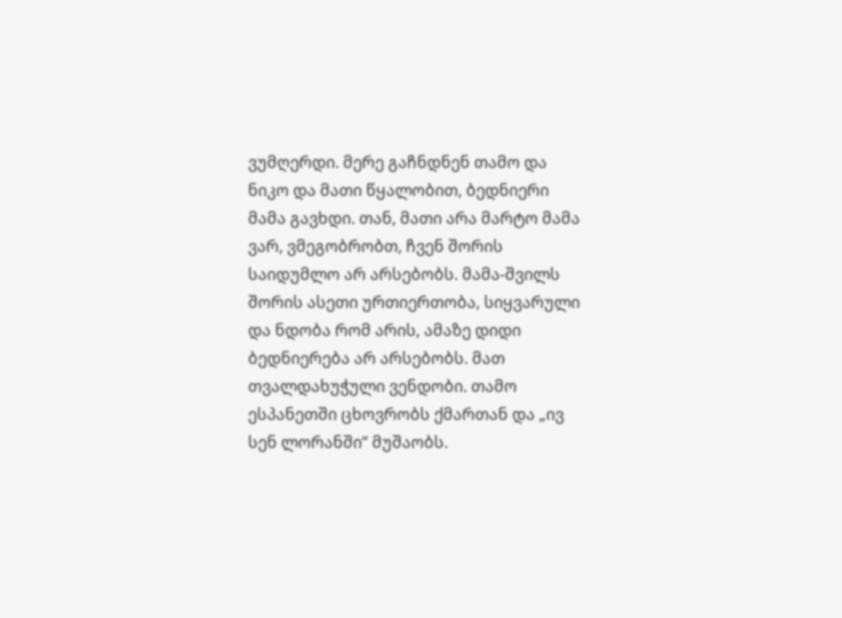ვუმღერდი. მერე გაჩნდნენ თამო და ნიკო და მათი წყალობით, ბედნიერი მამა გავხდი. თან, მათი არა მარტო მამა ვარ, ვმეგობრობთ, ჩვენ შორის საიდუმლო არ არსებობს. მამა-შვილს შორის ასეთი ურთიერთობა, სიყვარული და ნდობა რომ არის, ამაზე დიდი ბედნიერება არ არსებობს. მათ თვალდახუჭული ვენდობი. თამო ესპანეთში ცხოვრობს ქმართან და „ივ სენ ლორანში“ მუშაობს.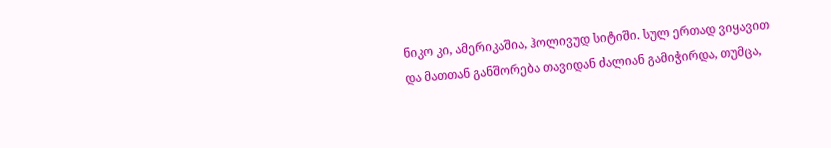ნიკო კი, ამერიკაშია, ჰოლივუდ სიტიში. სულ ერთად ვიყავით და მათთან განშორება თავიდან ძალიან გამიჭირდა, თუმცა,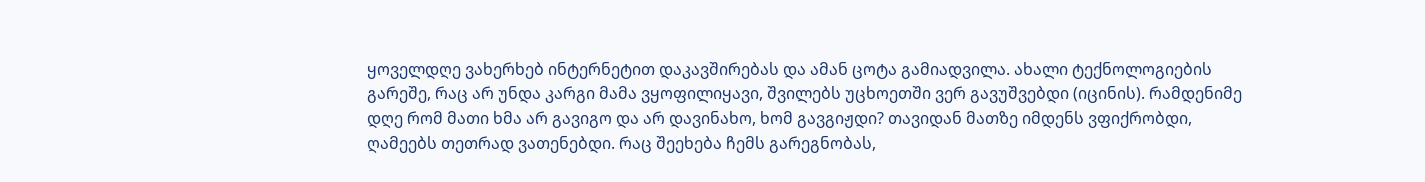ყოველდღე ვახერხებ ინტერნეტით დაკავშირებას და ამან ცოტა გამიადვილა. ახალი ტექნოლოგიების გარეშე, რაც არ უნდა კარგი მამა ვყოფილიყავი, შვილებს უცხოეთში ვერ გავუშვებდი (იცინის). რამდენიმე დღე რომ მათი ხმა არ გავიგო და არ დავინახო, ხომ გავგიჟდი? თავიდან მათზე იმდენს ვფიქრობდი, ღამეებს თეთრად ვათენებდი. რაც შეეხება ჩემს გარეგნობას,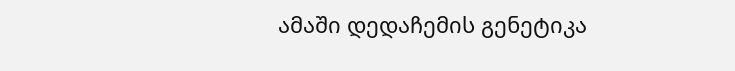ამაში დედაჩემის გენეტიკა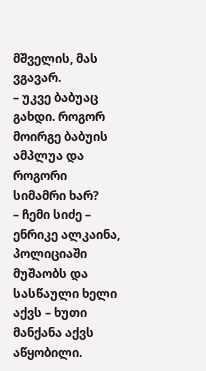მშველის, მას ვგავარ.
– უკვე ბაბუაც გახდი. როგორ მოირგე ბაბუის ამპლუა და როგორი სიმამრი ხარ?
– ჩემი სიძე – ენრიკე ალკაინა, პოლიციაში მუშაობს და სასწაული ხელი აქვს – ხუთი მანქანა აქვს აწყობილი.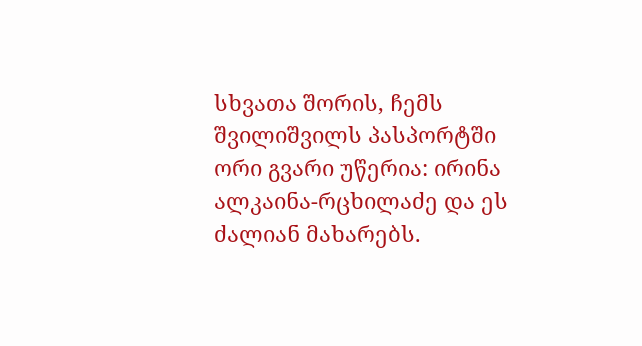სხვათა შორის, ჩემს შვილიშვილს პასპორტში ორი გვარი უწერია: ირინა ალკაინა-რცხილაძე და ეს ძალიან მახარებს.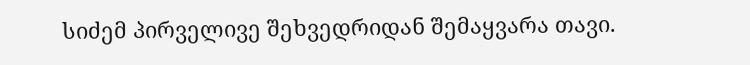სიძემ პირველივე შეხვედრიდან შემაყვარა თავი.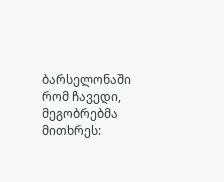ბარსელონაში რომ ჩავედი, მეგობრებმა მითხრეს: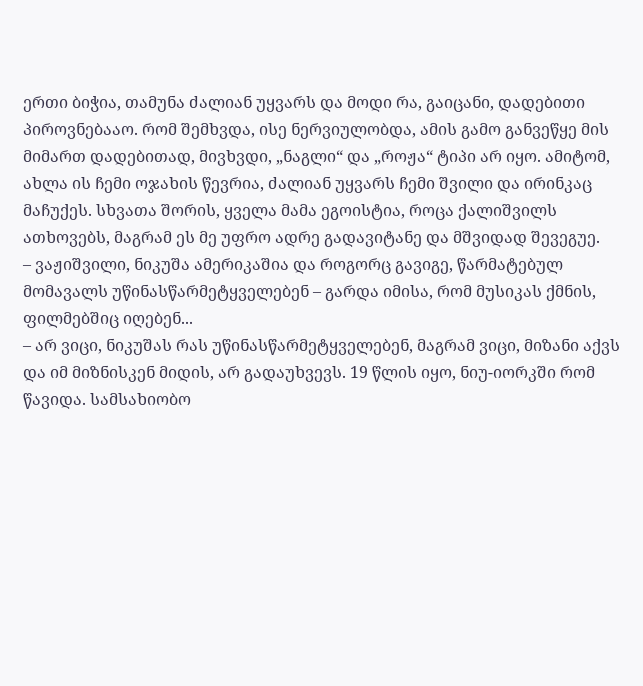ერთი ბიჭია, თამუნა ძალიან უყვარს და მოდი რა, გაიცანი, დადებითი პიროვნებააო. რომ შემხვდა, ისე ნერვიულობდა, ამის გამო განვეწყე მის მიმართ დადებითად, მივხვდი, „ნაგლი“ და „როჟა“ ტიპი არ იყო. ამიტომ, ახლა ის ჩემი ოჯახის წევრია, ძალიან უყვარს ჩემი შვილი და ირინკაც მაჩუქეს. სხვათა შორის, ყველა მამა ეგოისტია, როცა ქალიშვილს ათხოვებს, მაგრამ ეს მე უფრო ადრე გადავიტანე და მშვიდად შევეგუე.
– ვაჟიშვილი, ნიკუშა ამერიკაშია და როგორც გავიგე, წარმატებულ მომავალს უწინასწარმეტყველებენ – გარდა იმისა, რომ მუსიკას ქმნის, ფილმებშიც იღებენ...
– არ ვიცი, ნიკუშას რას უწინასწარმეტყველებენ, მაგრამ ვიცი, მიზანი აქვს და იმ მიზნისკენ მიდის, არ გადაუხვევს. 19 წლის იყო, ნიუ-იორკში რომ წავიდა. სამსახიობო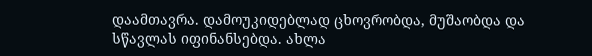დაამთავრა. დამოუკიდებლად ცხოვრობდა, მუშაობდა და სწავლას იფინანსებდა. ახლა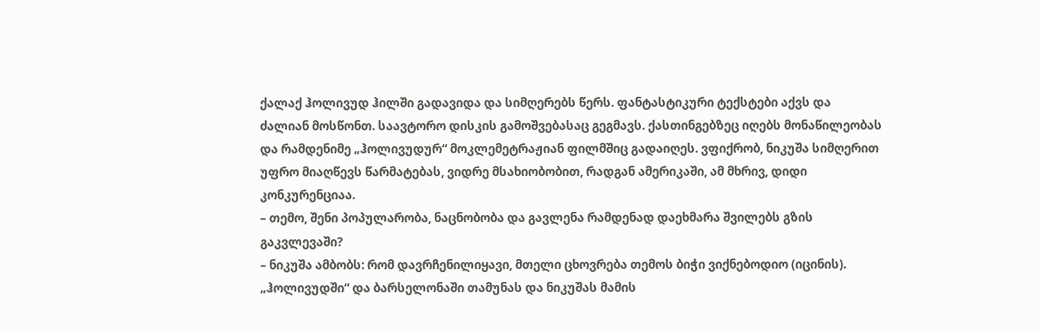ქალაქ ჰოლივუდ ჰილში გადავიდა და სიმღერებს წერს. ფანტასტიკური ტექსტები აქვს და ძალიან მოსწონთ. საავტორო დისკის გამოშვებასაც გეგმავს. ქასთინგებზეც იღებს მონაწილეობას და რამდენიმე „ჰოლივუდურ“ მოკლემეტრაჟიან ფილმშიც გადაიღეს. ვფიქრობ, ნიკუშა სიმღერით უფრო მიაღწევს წარმატებას, ვიდრე მსახიობობით, რადგან ამერიკაში, ამ მხრივ, დიდი კონკურენციაა.
– თემო, შენი პოპულარობა, ნაცნობობა და გავლენა რამდენად დაეხმარა შვილებს გზის გაკვლევაში?
– ნიკუშა ამბობს: რომ დავრჩენილიყავი, მთელი ცხოვრება თემოს ბიჭი ვიქნებოდიო (იცინის). „ჰოლივუდში“ და ბარსელონაში თამუნას და ნიკუშას მამის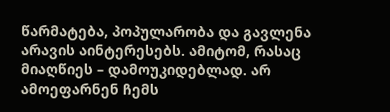წარმატება, პოპულარობა და გავლენა არავის აინტერესებს. ამიტომ, რასაც მიაღწიეს – დამოუკიდებლად. არ ამოეფარნენ ჩემს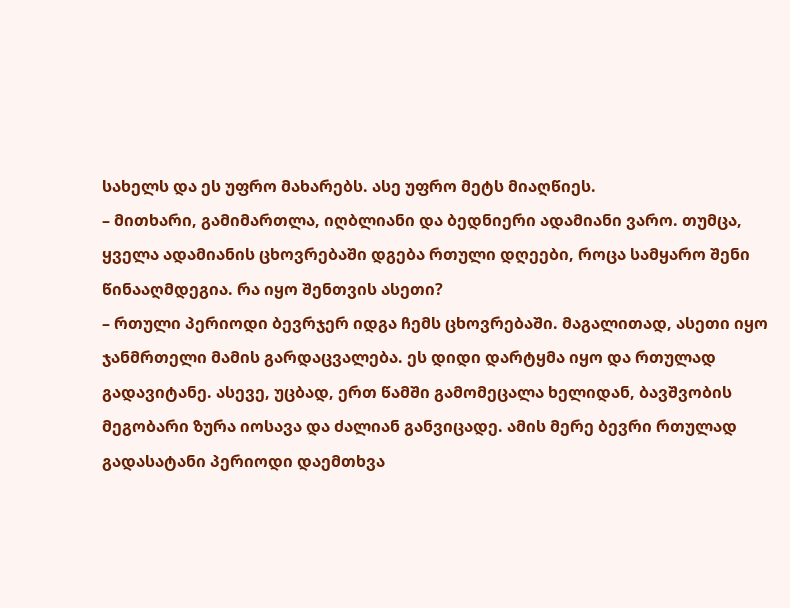სახელს და ეს უფრო მახარებს. ასე უფრო მეტს მიაღწიეს.
– მითხარი, გამიმართლა, იღბლიანი და ბედნიერი ადამიანი ვარო. თუმცა, ყველა ადამიანის ცხოვრებაში დგება რთული დღეები, როცა სამყარო შენი წინააღმდეგია. რა იყო შენთვის ასეთი?
– რთული პერიოდი ბევრჯერ იდგა ჩემს ცხოვრებაში. მაგალითად, ასეთი იყო ჯანმრთელი მამის გარდაცვალება. ეს დიდი დარტყმა იყო და რთულად გადავიტანე. ასევე, უცბად, ერთ წამში გამომეცალა ხელიდან, ბავშვობის მეგობარი ზურა იოსავა და ძალიან განვიცადე. ამის მერე ბევრი რთულად გადასატანი პერიოდი დაემთხვა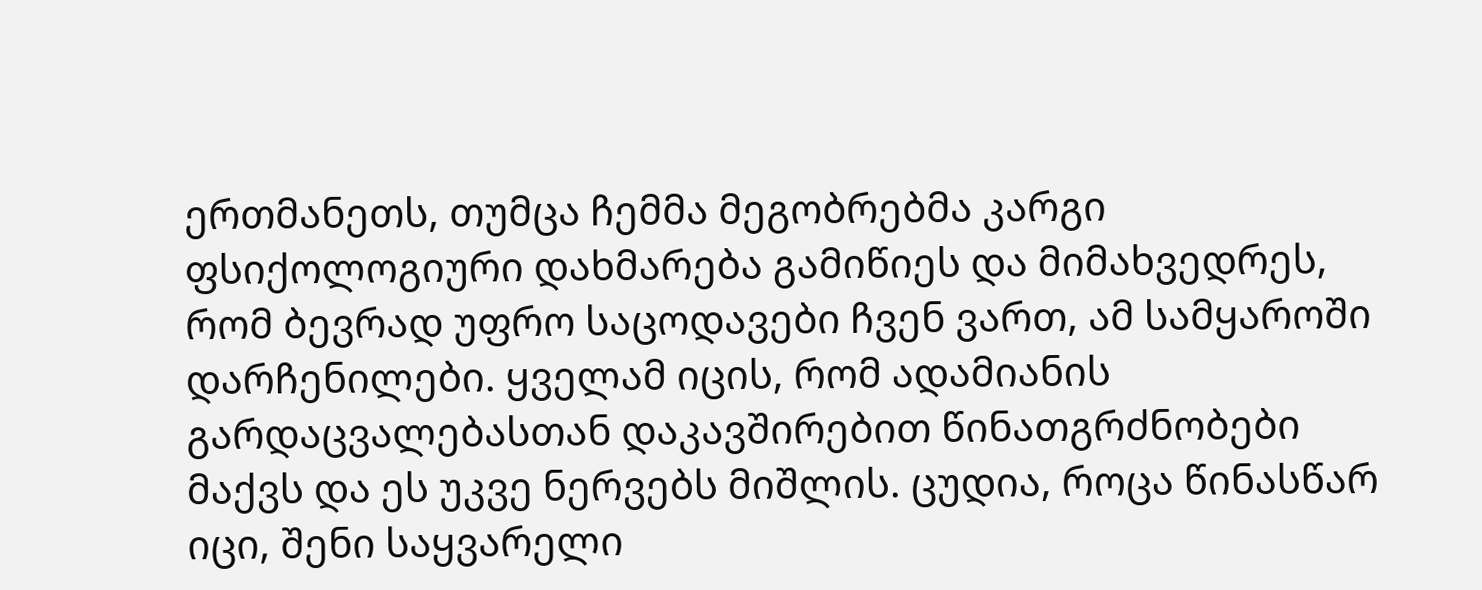ერთმანეთს, თუმცა ჩემმა მეგობრებმა კარგი ფსიქოლოგიური დახმარება გამიწიეს და მიმახვედრეს, რომ ბევრად უფრო საცოდავები ჩვენ ვართ, ამ სამყაროში დარჩენილები. ყველამ იცის, რომ ადამიანის გარდაცვალებასთან დაკავშირებით წინათგრძნობები მაქვს და ეს უკვე ნერვებს მიშლის. ცუდია, როცა წინასწარ იცი, შენი საყვარელი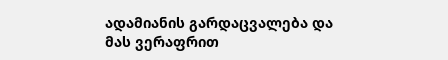ადამიანის გარდაცვალება და მას ვერაფრით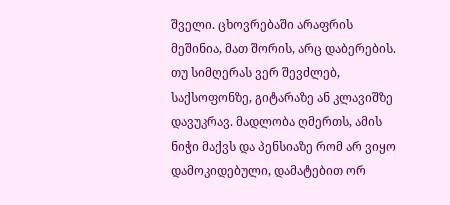შველი. ცხოვრებაში არაფრის მეშინია, მათ შორის, არც დაბერების. თუ სიმღერას ვერ შევძლებ, საქსოფონზე, გიტარაზე ან კლავიშზე დავუკრავ. მადლობა ღმერთს, ამის ნიჭი მაქვს და პენსიაზე რომ არ ვიყო დამოკიდებული, დამატებით ორ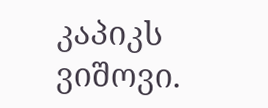კაპიკს ვიშოვი.